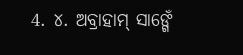4. ୪. ଅବ୍ରାହାମ୍ ସାଙ୍ଗେଁ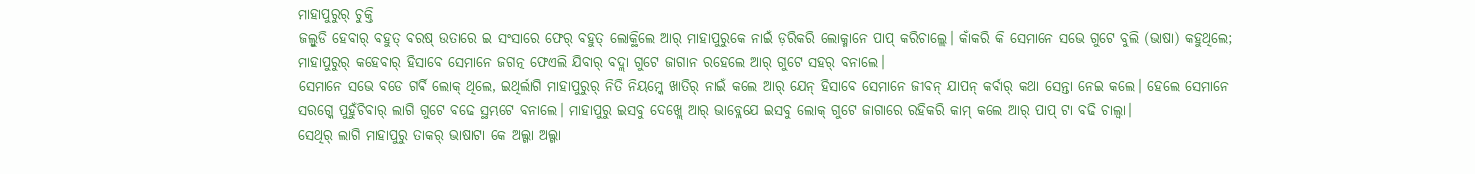ମାହାପୁରୁର୍ ଚୁକ୍ତି
ଜଲ୍ବୁଡି ହେବାର୍ ବହୁତ୍ ବରଷ୍ ଉତାରେ ଇ ସଂସାରେ ଫେର୍ ବହୁତ୍ ଲୋକ୍ଥିଲେ ଆର୍ ମାହାପୁରୁକେ ନାଇଁ ଡ଼ରିକରି ଲୋକ୍ମାନେ ପାପ୍ କରିଚାଲ୍ଲେ। କାଁକରି କି ସେମାନେ ସଭେ ଗୁଟେ ବୁଲି (ଭାଷା) କହୁଥିଲେ; ମାହାପୁରୁର୍ କହେବାର୍ ହିସାବେ ସେମାନେ ଜଗତ୍ନ ଫେଏଲି ଯିବାର୍ ବଦ୍ଲା ଗୁଟେ ଜାଗାନ ରହେଲେ ଆର୍ ଗୁଟେ ସହର୍ ବନାଲେ।
ସେମାନେ ସଭେ ବଡେ ଗର୍ଵି ଲୋକ୍ ଥିଲେ, ଇଥିର୍ଲାଗି ମାହାପୁରୁର୍ ନିତି ନିୟମ୍କେ ଖାତିର୍ ନାଇଁ କଲେ ଆର୍ ଯେନ୍ ହିସାବେ ସେମାନେ ଜୀବନ୍ ଯାପନ୍ କର୍ବାର୍ କଥା ସେନ୍ତା ନେଇ କଲେ। ହେଲେ ସେମାନେ ସରଗ୍କେ ପୁହୁଁଚିବାର୍ ଲାଗି ଗୁଟେ ବଢେ ସ୍ଥମ୍ଭଟେ ବନାଲେ। ମାହାପୁରୁ ଇସବୁ ଦେଖ୍ଲେ ଆର୍ ଭାବ୍ଲେଯେ ଇସବୁ ଲୋକ୍ ଗୁଟେ ଜାଗାରେ ରହିକରି କାମ୍ କଲେ ଆର୍ ପାପ୍ ଟା ବଢି ଚାଲ୍ବା।
ସେଥିର୍ ଲାଗି ମାହାପୁରୁ ତାକର୍ ଭାଷାଟା କେ ଅଲ୍ଗା ଅଲ୍ଗା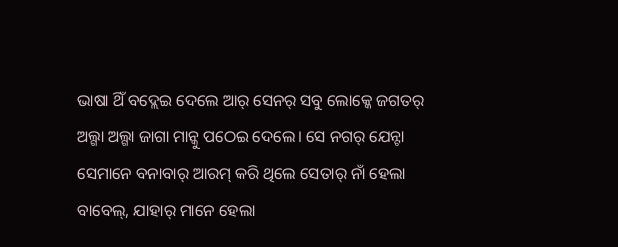ଭାଷା ଥିଁ ବଦ୍ଲେଇ ଦେଲେ ଆର୍ ସେନର୍ ସବୁ ଲୋକ୍କେ ଜଗତର୍ ଅଲ୍ଗା ଅଲ୍ଗା ଜାଗା ମାନ୍କୁ ପଠେଇ ଦେଲେ। ସେ ନଗର୍ ଯେନ୍ଟା ସେମାନେ ବନାବାର୍ ଆରମ୍ କରି ଥିଲେ ସେତାର୍ ନାଁ ହେଲା ବାବେଲ୍, ଯାହାର୍ ମାନେ ହେଲା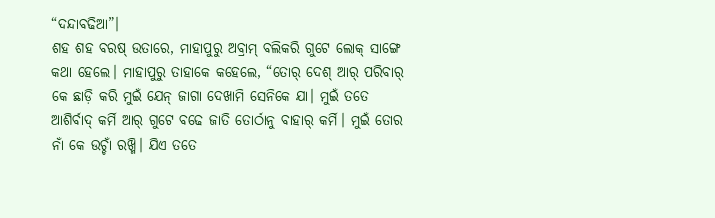“ଦନ୍ଦାବଢିଆ”।
ଶହ ଶହ ବରଷ୍ ଉତାରେ, ମାହାପୁରୁ ଅବ୍ରାମ୍ ବଲିକରି ଗୁଟେ ଲୋକ୍ ସାଙ୍ଗେ କଥା ହେଲେ। ମାହାପୁରୁ ତାହାକେ କହେଲେ, “ତୋର୍ ଦେଶ୍ ଆର୍ ପରିବାର୍ କେ ଛାଡ଼ି କରି ମୁଇଁ ଯେନ୍ ଜାଗା ଦେଖାମି ସେନିକେ ଯା। ମୁଇଁ ତତେ ଆଶିର୍ବାଦ୍ କର୍ମି ଆର୍ ଗୁଟେ ବଢେ ଜାତି ତୋର୍ଠାନୁ ବାହାର୍ କର୍ମି। ମୁଇଁ ତୋର ନାଁ କେ ଉଚ୍ଚାଁ ରଖ୍ମି। ଯିଏ ତତେ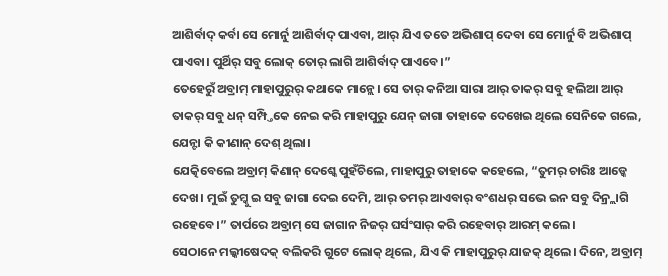ଆଶିର୍ବାଦ୍ କର୍ବା ସେ ମୋର୍ନୁ ଆଶିର୍ବାଦ୍ ପାଏବା, ଆର୍ ଯିଏ ତତେ ଅଭିଶାପ୍ ଦେବା ସେ ମୋର୍ନୁ ବି ଅଭିଶାପ୍ ପାଏବା। ପୁର୍ଥିର୍ ସବୁ ଲୋକ୍ ତୋର୍ ଲାଗି ଆଶିର୍ବାଦ୍ ପାଏବେ।”
ତେହେରୁଁ ଅବ୍ରାମ୍ ମାହାପୁରୁର୍ କଥାକେ ମାନ୍ଲେ। ସେ ତାର୍ କନିଆ ସାରା ଆର୍ ତାକର୍ ସବୁ ହଲିଆ ଆର୍ ତାକର୍ ସବୁ ଧନ୍ ସମ୍ପ୍ତିକେ ନେଇ କରି ମାହାପୁରୁ ଯେନ୍ ଜାଗା ତାହାକେ ଦେଖେଇ ଥିଲେ ସେନିକେ ଗଲେ, ଯେନ୍ଟା କି କୀଣାନ୍ ଦେଶ୍ ଥିଲା।
ଯେତ୍କିବେଲେ ଅବ୍ରାମ୍ କିଣାନ୍ ଦେଶ୍କେ ପୁହଁଚିଲେ, ମାହାପୁରୁ ତାହାକେ କହେଲେ, “ତୁମର୍ ଚାରିଃ ଆଡ୍କେ ଦେଖ। ମୁଇଁ ତୁମ୍କୁ ଇ ସବୁ ଜାଗା ଦେଇ ଦେମି, ଆର୍ ତମର୍ ଆଏବାର୍ ବଂଶଧର୍ ସଭେ ଇନ ସବୁ ଦିନ୍ର୍ଲାଗି ରହେବେ।” ତାର୍ପରେ ଅବ୍ରାମ୍ ସେ ଜାଗାନ ନିଜର୍ ଘର୍ସଂସାର୍ କରି ରହେବାର୍ ଆରମ୍ କଲେ।
ସେଠାନେ ମଲ୍କୀଷେଦକ୍ ବଲିକରି ଗୁଟେ ଲୋକ୍ ଥିଲେ, ଯିଏ କି ମାହାପୁରୁର୍ ଯାଜକ୍ ଥିଲେ। ଦିନେ, ଅବ୍ରାମ୍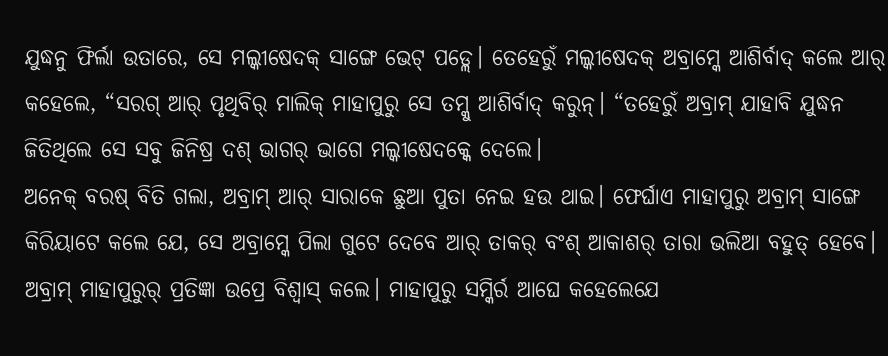ଯୁଦ୍ଧନୁ ଫିର୍ଲା ଉତାରେ, ସେ ମଲ୍କୀଷେଦକ୍ ସାଙ୍ଗେ ଭେଟ୍ ପଡ୍ଲେ। ତେହେରୁଁ ମଲ୍କୀଷେଦକ୍ ଅବ୍ରାମ୍କେ ଆଶିର୍ବାଦ୍ କଲେ ଆର୍ କହେଲେ, “ସରଗ୍ ଆର୍ ପୃଥିବିର୍ ମାଲିକ୍ ମାହାପୁରୁ ସେ ତମ୍କୁ ଆଶିର୍ବାଦ୍ କରୁନ୍। “ତହେରୁଁ ଅବ୍ରାମ୍ ଯାହାବି ଯୁଦ୍ଧନ ଜିତିଥିଲେ ସେ ସବୁ ଜିନିଷ୍ର ଦଶ୍ ଭାଗର୍ ଭାଗେ ମଲ୍କୀଷେଦକ୍କେ ଦେଲେ।
ଅନେକ୍ ବରଷ୍ ବିତି ଗଲା, ଅବ୍ରାମ୍ ଆର୍ ସାରାକେ ଛୁଆ ପୁତା ନେଇ ହଉ ଥାଇ। ଫେର୍ଘାଏ ମାହାପୁରୁ ଅବ୍ରାମ୍ ସାଙ୍ଗେ କିରିୟାଟେ କଲେ ଯେ, ସେ ଅବ୍ରାମ୍କେ ପିଲା ଗୁଟେ ଦେବେ ଆର୍ ତାକର୍ ବଂଶ୍ ଆକାଶର୍ ତାରା ଭଲିଆ ବହୁତ୍ ହେବେ। ଅବ୍ରାମ୍ ମାହାପୁରୁର୍ ପ୍ରତିଜ୍ଞା ଉପ୍ରେ ବିଶ୍ୱାସ୍ କଲେ। ମାହାପୁରୁ ସମ୍କିର୍ର ଆଘେ କହେଲେଯେ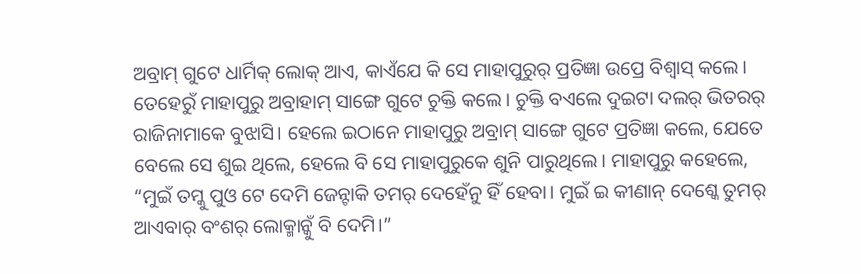ଅବ୍ରାମ୍ ଗୁଟେ ଧାର୍ମିକ୍ ଲୋକ୍ ଆଏ, କାଏଁଯେ କି ସେ ମାହାପୁରୁର୍ ପ୍ରତିଜ୍ଞା ଉପ୍ରେ ବିଶ୍ୱାସ୍ କଲେ।
ତେହେରୁଁ ମାହାପୁରୁ ଅବ୍ରାହାମ୍ ସାଙ୍ଗେ ଗୁଟେ ଚୁକ୍ତି କଲେ। ଚୁକ୍ତି ବଏଲେ ଦୁଇଟା ଦଲର୍ ଭିତରର୍ ରାଜିନାମାକେ ବୁଝାସି। ହେଲେ ଇଠାନେ ମାହାପୁରୁ ଅବ୍ରାମ୍ ସାଙ୍ଗେ ଗୁଟେ ପ୍ରତିଜ୍ଞା କଲେ, ଯେତେ ବେଲେ ସେ ଶୁଇ ଥିଲେ, ହେଲେ ବି ସେ ମାହାପୁରୁକେ ଶୁନି ପାରୁଥିଲେ। ମାହାପୁରୁ କହେଲେ, “ମୁଇଁ ତମ୍କୁ ପୁଓ ଟେ ଦେମି ଜେନ୍ଟାକି ତମର୍ ଦେହେଁନୁ ହିଁ ହେବା। ମୁଇଁ ଇ କୀଣାନ୍ ଦେଶ୍କେ ତୁମର୍ ଆଏବାର୍ ବଂଶର୍ ଲୋକ୍ମାନ୍କୁଁ ବି ଦେମି।”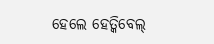ହେଲେ ହେତ୍କିବେଲ୍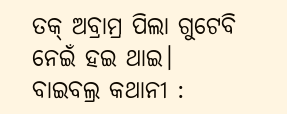ତକ୍ ଅବ୍ରାମ୍ର ପିଲା ଗୁଟେବି ନେଇଁ ହଇ ଥାଇ।
ବାଇବଲ୍ର କଥାନୀ :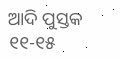ଆଦି ପୁସ୍ତକ ୧୧-୧୫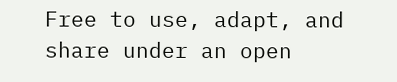Free to use, adapt, and share under an open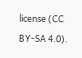license (CC BY-SA 4.0).